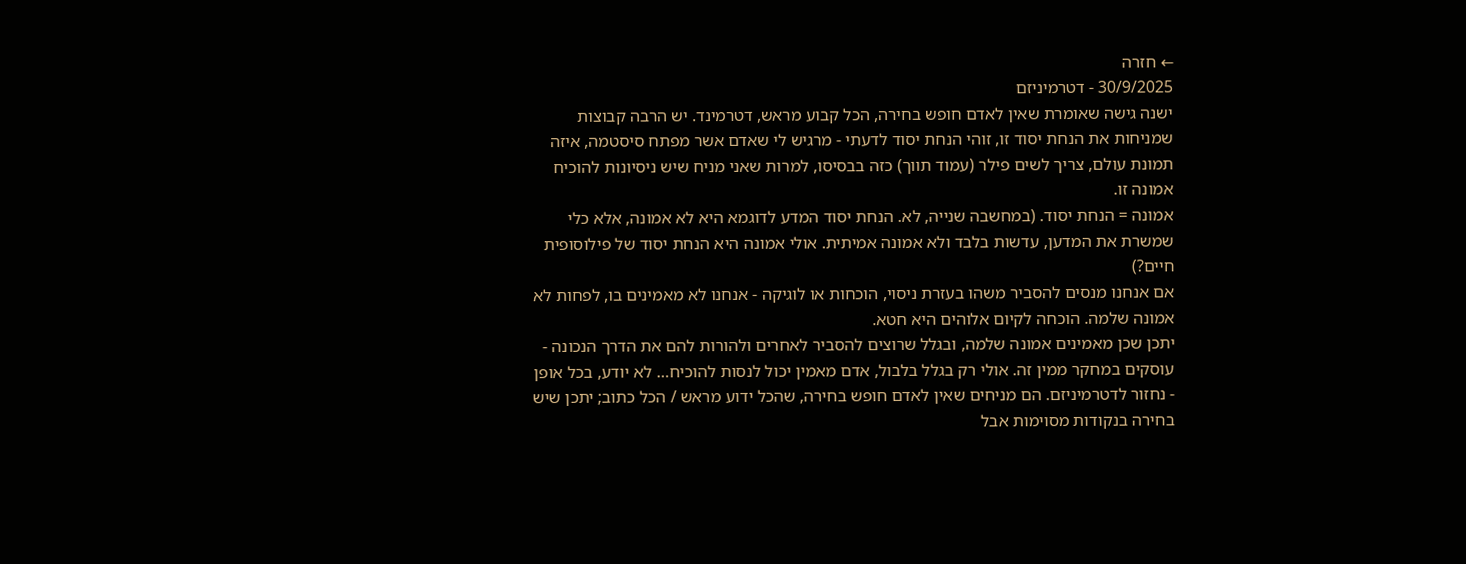← חזרה
30/9/2025 - דטרמיניזם
ישנה גישה שאומרת שאין לאדם חופש בחירה, הכל קבוע מראש, דטרמינד. יש הרבה קבוצות שמניחות את הנחת יסוד זו, זוהי הנחת יסוד לדעתי - מרגיש לי שאדם אשר מפתח סיסטמה, איזה תמונת עולם, צריך לשים פילר (עמוד תווך) כזה בבסיסו, למרות שאני מניח שיש ניסיונות להוכיח אמונה זו.
אמונה = הנחת יסוד. (במחשבה שנייה, לא. הנחת יסוד המדע לדוגמא היא לא אמונה, אלא כלי שמשרת את המדען, עדשות בלבד ולא אמונה אמיתית. אולי אמונה היא הנחת יסוד של פילוסופית חיים?)
אם אנחנו מנסים להסביר משהו בעזרת ניסוי, הוכחות או לוגיקה - אנחנו לא מאמינים בו, לפחות לא אמונה שלמה. הוכחה לקיום אלוהים היא חטא.
יתכן שכן מאמינים אמונה שלמה, ובגלל שרוצים להסביר לאחרים ולהורות להם את הדרך הנכונה - עוסקים במחקר ממין זה. אולי רק בגלל בלבול, אדם מאמין יכול לנסות להוכיח… לא יודע, בכל אופן - נחזור לדטרמיניזם. הם מניחים שאין לאדם חופש בחירה, שהכל ידוע מראש / הכל כתוב; יתכן שיש בחירה בנקודות מסוימות אבל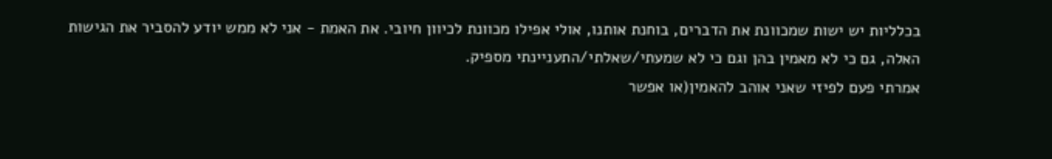בכלליות יש ישות שמכוונת את הדברים, בוחנת אותנו, אולי אפילו מכוונת לכיוון חיובי. את האמת - אני לא ממש יודע להסביר את הגישות האלה, גם כי לא מאמין בהן וגם כי לא שמעתי/שאלתי/התעניינתי מספיק.
אמרתי פעם לפיזי שאני אוהב להאמין(או אפשר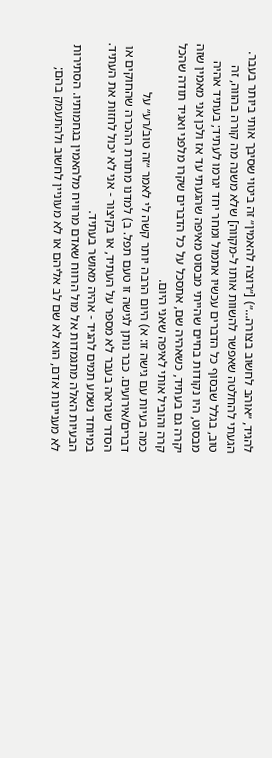להגיד, ״אוהב לחשוב בצורה…״) [״רוצה להאמין״ זה ביטוי שסיבך אותי ביותר בעבר. הגעתי להחלטה שאפשר להשוות אותו ל-מקווה] שלא משנה מה קורה בהווה, זה טוב, בגלל שבסוף כל הדברים עכשיו אתמול ומחר יחד יגרמו לעתיד; בעתיד אהיה מבסוט, היו נקודות בחיים שהייתי מבסוט מאיפה שהגעתי עד אז ולכן אני מאמין שזה יקרה גם בעתיד, כשאהיה שם, אתסכל על כל הדברים שקרו מלפני ואגיד תודה שהכל קרה והוביל אותי לאיפה שאני היום.
כמה בעיות עם גישה זו: א) היום הרבה יותר קשה לי לאמר ״זה טוב/רע״ על דברים/אירועים. כבר נותן לגישה זו טעם תפל. ב) למדנו מתורת ההכרה שהחוקים או הסדר שנראה בעבר לא מספר על העתיד, או בקיצור - אני לא יכול לחזות את העתיד. במיוחד נשמע תמים להגיד - אהיה מאושר בעתיד.
הבעיות האלה מתגמדות אל מול הרווח שאדם מרוויח מלהאמין בגחמותיו. הסתירות לא מעניינות אדם, הוא לא שם לב אליהם או לא מעוניין לחשוב ולהתעמק בהם;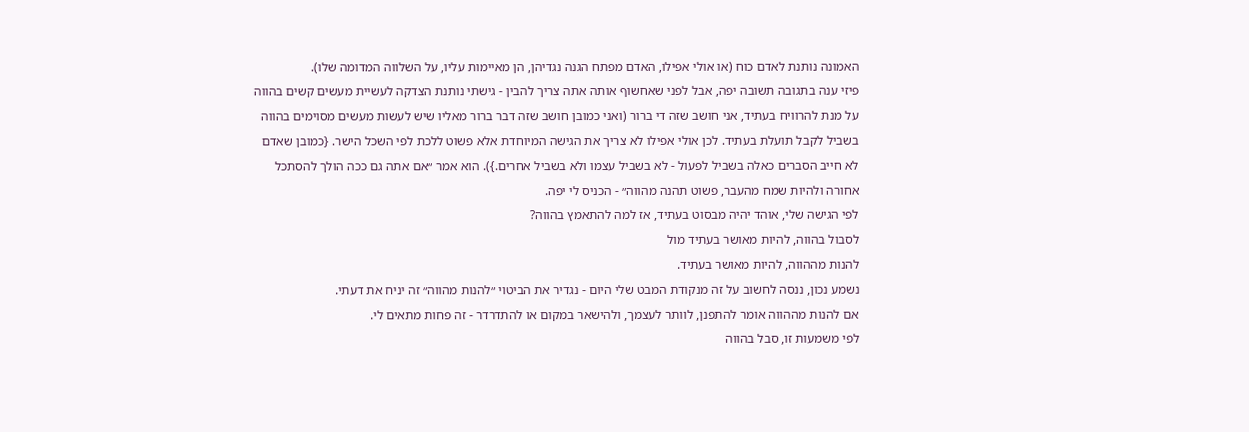האמונה נותנת לאדם כוח (או אולי אפילו, האדם מפתח הגנה נגדיהן, הן מאיימות עליו, על השלווה המדומה שלו).
פיזי ענה בתגובה תשובה יפה, אבל לפני שאחשוף אותה אתה צריך להבין - גישתי נותנת הצדקה לעשיית מעשים קשים בהווה על מנת להרוויח בעתיד, אני חושב שזה די ברור (ואני כמובן חושב שזה דבר ברור מאליו שיש לעשות מעשים מסוימים בהווה בשביל לקבל תועלת בעתיד. לכן אולי אפילו לא צריך את הגישה המיוחדת אלא פשוט ללכת לפי השכל הישר. {כמובן שאדם לא חייב הסברים כאלה בשביל לפעול - לא בשביל עצמו ולא בשביל אחרים.}). הוא אמר ״אם אתה גם ככה הולך להסתכל אחורה ולהיות שמח מהעבר, פשוט תהנה מהווה״ - הכניס לי יפה.
לפי הגישה שלי, אוהד יהיה מבסוט בעתיד, אז למה להתאמץ בהווה?
לסבול בהווה, להיות מאושר בעתיד מול
להנות מההווה, להיות מאושר בעתיד.
נשמע נכון, ננסה לחשוב על זה מנקודת המבט שלי היום - נגדיר את הביטוי ״להנות מהווה״ זה יניח את דעתי.
אם להנות מההווה אומר להתפנן, לוותר לעצמך, ולהישאר במקום או להתדרדר - זה פחות מתאים לי.
לפי משמעות זו, סבל בהווה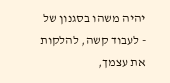יהיה משהו בסגנון של - לעבוד קשה, להלקות את עצמך,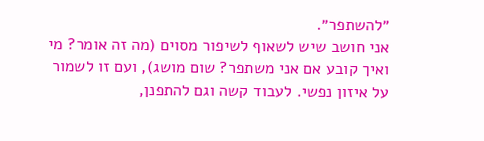״להשתפר״.
אני חושב שיש לשאוף לשיפור מסוים (מה זה אומר? מי ואיך קובע אם אני משתפר? שום מושג), ועם זו לשמור על איזון נפשי. לעבוד קשה וגם להתפנן,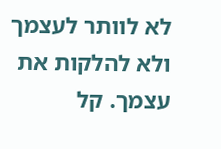לא לוותר לעצמך ולא להלקות את עצמך. קל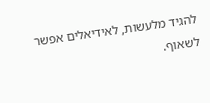להגיד מלעשות, לאידיאלים אפשר לשאוף.